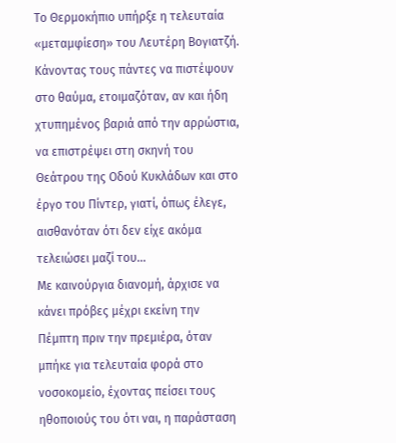Το Θερμοκήπιο υπήρξε η τελευταία «μεταμφίεση» του Λευτέρη Βογιατζή. Κάνοντας τους πάντες να πιστέψουν στο θαύμα, ετοιμαζόταν, αν και ήδη χτυπημένος βαριά από την αρρώστια, να επιστρέψει στη σκηνή του Θεάτρου της Οδού Κυκλάδων και στο έργο του Πίντερ, γιατί, όπως έλεγε, αισθανόταν ότι δεν είχε ακόμα τελειώσει μαζί του...
Με καινούργια διανομή, άρχισε να κάνει πρόβες μέχρι εκείνη την Πέμπτη πριν την πρεμιέρα, όταν μπήκε για τελευταία φορά στο νοσοκομείο, έχοντας πείσει τους ηθοποιούς του ότι ναι, η παράσταση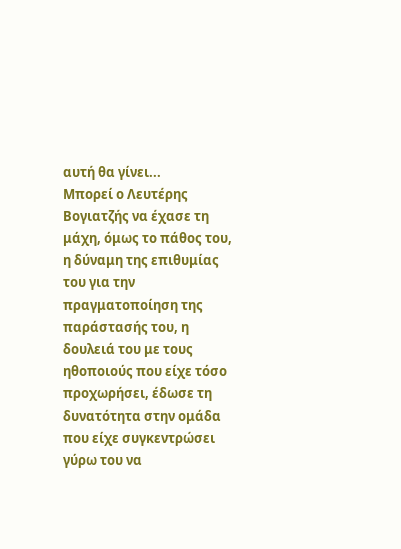αυτή θα γίνει...
Μπορεί ο Λευτέρης Βογιατζής να έχασε τη μάχη, όμως το πάθος του, η δύναμη της επιθυμίας του για την πραγματοποίηση της παράστασής του, η δουλειά του με τους ηθοποιούς που είχε τόσο προχωρήσει, έδωσε τη δυνατότητα στην ομάδα που είχε συγκεντρώσει γύρω του να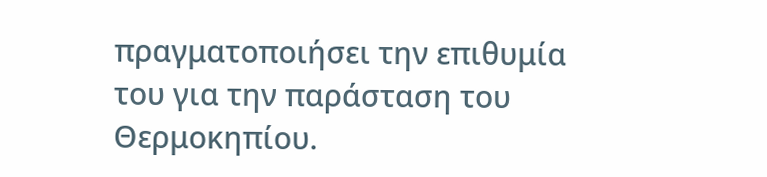πραγματοποιήσει την επιθυμία του για την παράσταση του Θερμοκηπίου.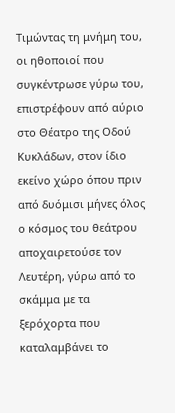Τιμώντας τη μνήμη του, οι ηθοποιοί που συγκέντρωσε γύρω του, επιστρέφουν από αύριο στο Θέατρο της Οδού Κυκλάδων, στον ίδιο εκείνο χώρο όπου πριν από δυόμισι μήνες όλος ο κόσμος του θεάτρου αποχαιρετούσε τον Λευτέρη, γύρω από το σκάμμα με τα ξερόχορτα που καταλαμβάνει το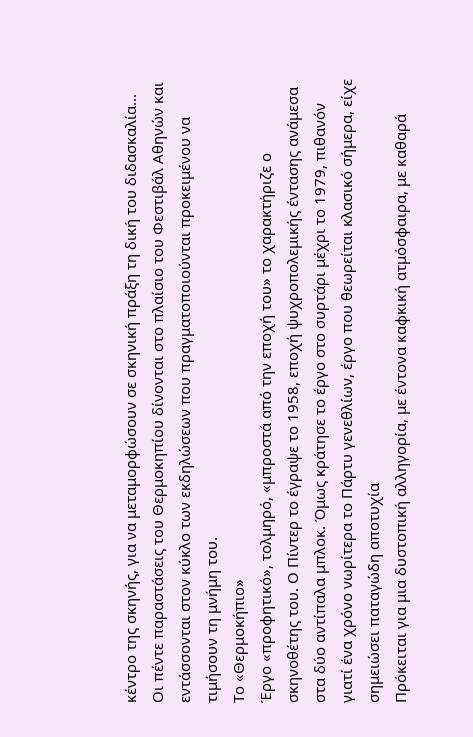κέντρο της σκηνής, για να μεταμορφώσουν σε σκηνική πράξη τη δική του διδασκαλία...
Οι πέντε παραστάσεις του Θερμοκηπίου δίνονται στο πλαίσιο του Φεστιβάλ Αθηνών και εντάσσονται στον κύκλο των εκδηλώσεων που πραγματοποιούνται προκειμένου να τιμήσουν τη μνήμη του.
Το «Θερμοκήπιο»
Έργο «προφητικό», τολμηρό, «μπροστά από την εποχή του» το χαρακτήριζε ο σκηνοθέτης του. Ο Πίντερ το έγραψε το 1958, εποχή ψυχροπολεμικής έντασης ανάμεσα στα δύο αντίπαλα μπλοκ. Όμως κράτησε το έργο στο συρτάρι μέχρι το 1979, πιθανόν γιατί ένα χρόνο νωρίτερα το Πάρτυ γενεθλίων, έργο που θεωρείται κλασικό σήμερα, είχε σημειώσει παταγώδη αποτυχία
Πρόκειται για μια δυστοπική αλληγορία, με έντονα καφκική ατμόσφαιρα, με καθαρά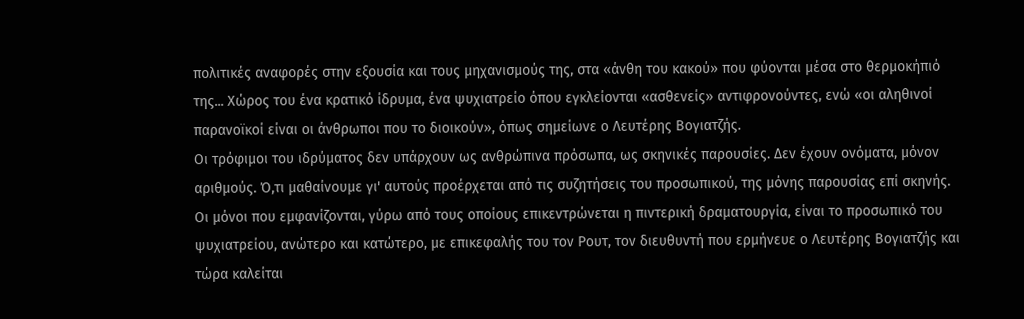πολιτικές αναφορές στην εξουσία και τους μηχανισμούς της, στα «άνθη του κακού» που φύονται μέσα στο θερμοκήπιό της... Χώρος του ένα κρατικό ίδρυμα, ένα ψυχιατρείο όπου εγκλείονται «ασθενείς» αντιφρονούντες, ενώ «οι αληθινοί παρανοϊκοί είναι οι άνθρωποι που το διοικούν», όπως σημείωνε ο Λευτέρης Βογιατζής.
Οι τρόφιμοι του ιδρύματος δεν υπάρχουν ως ανθρώπινα πρόσωπα, ως σκηνικές παρουσίες. Δεν έχουν ονόματα, μόνον αριθμούς. Ό,τι μαθαίνουμε γι' αυτούς προέρχεται από τις συζητήσεις του προσωπικού, της μόνης παρουσίας επί σκηνής. Οι μόνοι που εμφανίζονται, γύρω από τους οποίους επικεντρώνεται η πιντερική δραματουργία, είναι το προσωπικό του ψυχιατρείου, ανώτερο και κατώτερο, με επικεφαλής του τον Ρουτ, τον διευθυντή που ερμήνευε ο Λευτέρης Βογιατζής και τώρα καλείται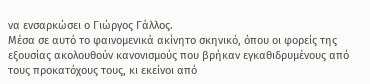να ενσαρκώσει ο Γιώργος Γάλλος.
Μέσα σε αυτό το φαινομενικά ακίνητο σκηνικό, όπου οι φορείς της εξουσίας ακολουθούν κανονισμούς που βρήκαν εγκαθιδρυμένους από τους προκατόχους τους, κι εκείνοι από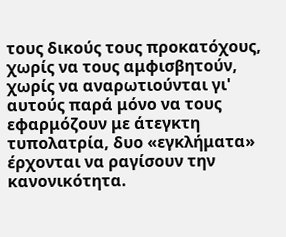τους δικούς τους προκατόχους, χωρίς να τους αμφισβητούν, χωρίς να αναρωτιούνται γι' αυτούς παρά μόνο να τους εφαρμόζουν με άτεγκτη τυπολατρία, δυο «εγκλήματα» έρχονται να ραγίσουν την κανονικότητα.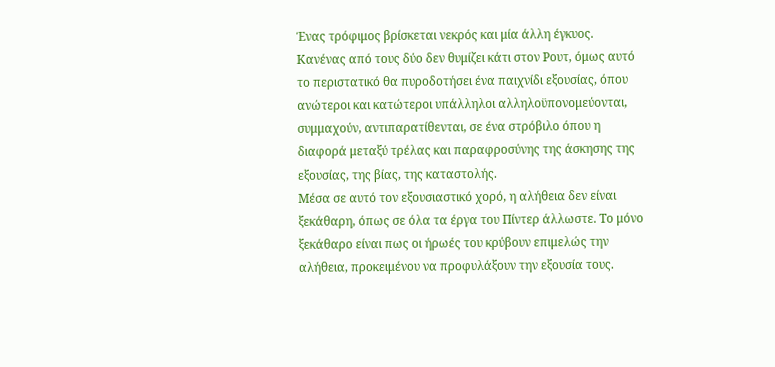Ένας τρόφιμος βρίσκεται νεκρός και μία άλλη έγκυος. Κανένας από τους δύο δεν θυμίζει κάτι στον Ρουτ, όμως αυτό το περιστατικό θα πυροδοτήσει ένα παιχνίδι εξουσίας, όπου ανώτεροι και κατώτεροι υπάλληλοι αλληλοϋπονομεύονται, συμμαχούν, αντιπαρατίθενται, σε ένα στρόβιλο όπου η διαφορά μεταξύ τρέλας και παραφροσύνης της άσκησης της εξουσίας, της βίας, της καταστολής.
Μέσα σε αυτό τον εξουσιαστικό χορό, η αλήθεια δεν είναι ξεκάθαρη, όπως σε όλα τα έργα του Πίντερ άλλωστε. Το μόνο ξεκάθαρο είναι πως οι ήρωές του κρύβουν επιμελώς την αλήθεια, προκειμένου να προφυλάξουν την εξουσία τους.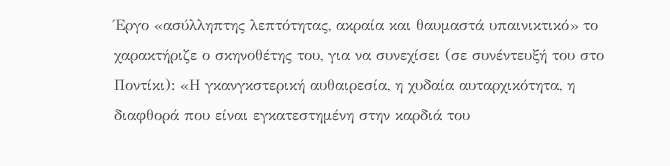Έργο «ασύλληπτης λεπτότητας, ακραία και θαυμαστά υπαινικτικό» το χαρακτήριζε ο σκηνοθέτης του, για να συνεχίσει (σε συνέντευξή του στο Ποντίκι): «Η γκανγκστερική αυθαιρεσία, η χυδαία αυταρχικότητα, η διαφθορά που είναι εγκατεστημένη στην καρδιά του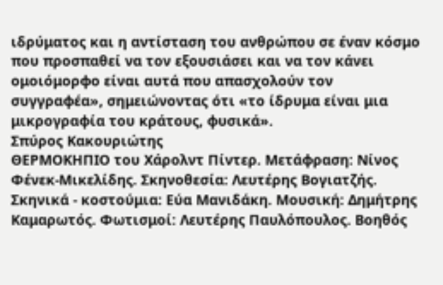ιδρύματος και η αντίσταση του ανθρώπου σε έναν κόσμο που προσπαθεί να τον εξουσιάσει και να τον κάνει ομοιόμορφο είναι αυτά που απασχολούν τον συγγραφέα», σημειώνοντας ότι «το ίδρυμα είναι μια μικρογραφία του κράτους, φυσικά».
Σπύρος Κακουριώτης
ΘΕΡΜΟΚΗΠΙΟ του Χάρολντ Πίντερ. Μετάφραση: Νίνος Φένεκ-Μικελίδης. Σκηνοθεσία: Λευτέρης Βογιατζής. Σκηνικά - κοστούμια: Εύα Μανιδάκη. Μουσική: Δημήτρης Καμαρωτός. Φωτισμοί: Λευτέρης Παυλόπουλος. Βοηθός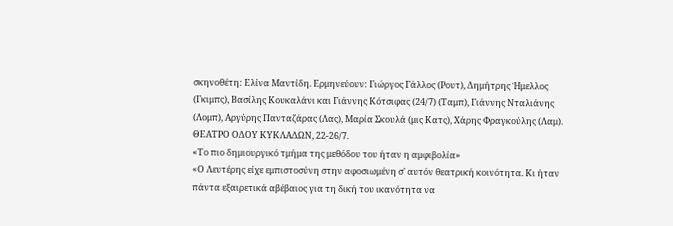σκηνοθέτη: Ελίνα Μαντίδη. Ερμηνεύουν: Γιώργος Γάλλος (Ρουτ), Δημήτρης Ήμελλος (Γκιμπς), Βασίλης Κουκαλάνι και Γιάννης Κότσιφας (24/7) (Ταμπ), Γιάννης Νταλιάνης (Λομπ), Αργύρης Πανταζάρας (Λας), Μαρία Σκουλά (μις Κατς), Χάρης Φραγκούλης (Λαμ). ΘΕΑΤΡΟ ΟΔΟΥ ΚΥΚΛΑΔΩΝ, 22-26/7.
«Το πιο δημιουργικό τμήμα της μεθόδου του ήταν η αμφιβολία»
«Ο Λευτέρης είχε εμπιστοσύνη στην αφοσιωμένη σ' αυτόν θεατρική κοινότητα. Κι ήταν πάντα εξαιρετικά αβέβαιος για τη δική του ικανότητα να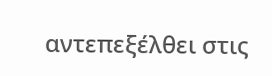αντεπεξέλθει στις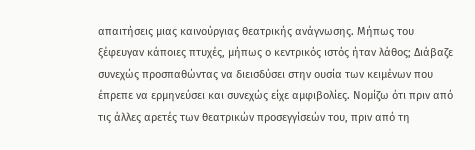απαιτήσεις μιας καινούργιας θεατρικής ανάγνωσης. Μήπως του ξέφευγαν κάποιες πτυχές, μήπως ο κεντρικός ιστός ήταν λάθος; Διάβαζε συνεχώς προσπαθώντας να διεισδύσει στην ουσία των κειμένων που έπρεπε να ερμηνεύσει και συνεχώς είχε αμφιβολίες. Νομίζω ότι πριν από τις άλλες αρετές των θεατρικών προσεγγίσεών του, πριν από τη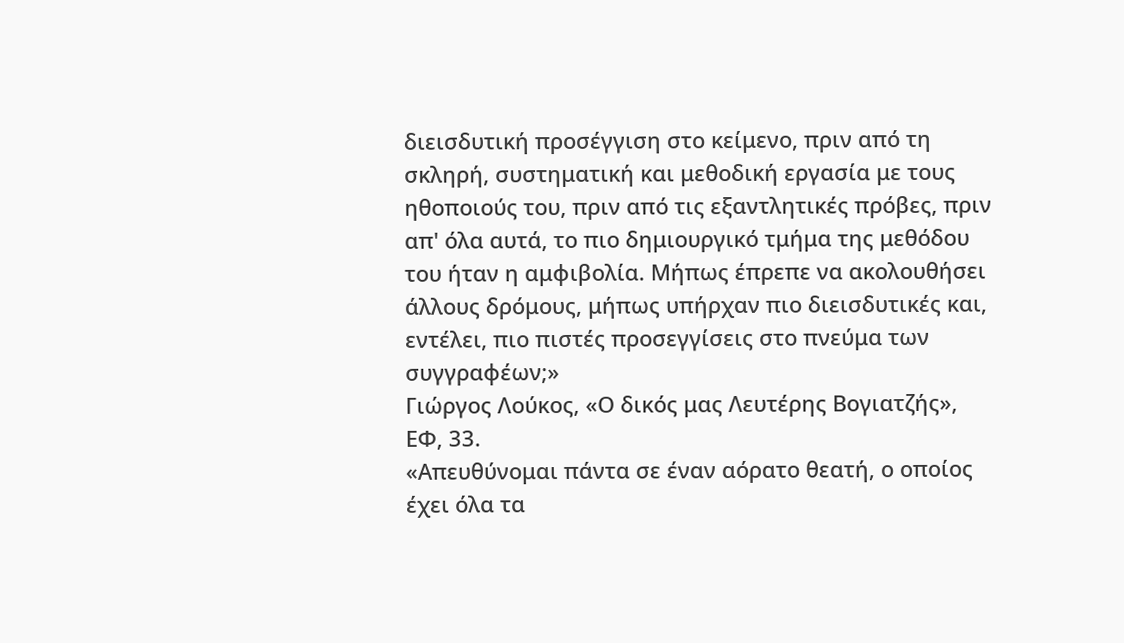διεισδυτική προσέγγιση στο κείμενο, πριν από τη σκληρή, συστηματική και μεθοδική εργασία με τους ηθοποιούς του, πριν από τις εξαντλητικές πρόβες, πριν απ' όλα αυτά, το πιο δημιουργικό τμήμα της μεθόδου του ήταν η αμφιβολία. Μήπως έπρεπε να ακολουθήσει άλλους δρόμους, μήπως υπήρχαν πιο διεισδυτικές και, εντέλει, πιο πιστές προσεγγίσεις στο πνεύμα των συγγραφέων;»
Γιώργος Λούκος, «Ο δικός μας Λευτέρης Βογιατζής», ΕΦ, 33.
«Απευθύνομαι πάντα σε έναν αόρατο θεατή, ο οποίος έχει όλα τα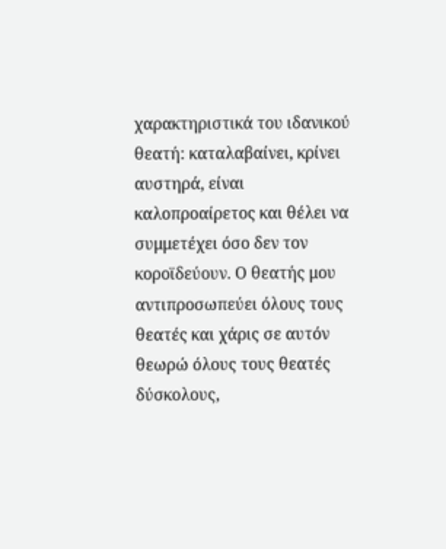χαρακτηριστικά του ιδανικού θεατή: καταλαβαίνει, κρίνει αυστηρά, είναι καλοπροαίρετος και θέλει να συμμετέχει όσο δεν τον κοροϊδεύουν. Ο θεατής μου αντιπροσωπεύει όλους τους θεατές και χάρις σε αυτόν θεωρώ όλους τους θεατές δύσκολους,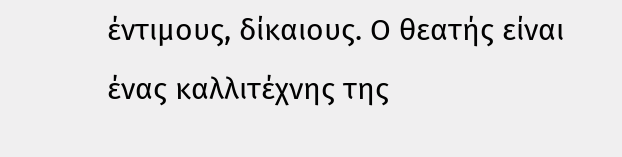έντιμους, δίκαιους. Ο θεατής είναι ένας καλλιτέχνης της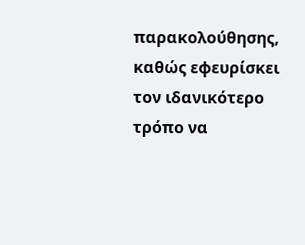παρακολούθησης, καθώς εφευρίσκει τον ιδανικότερο τρόπο να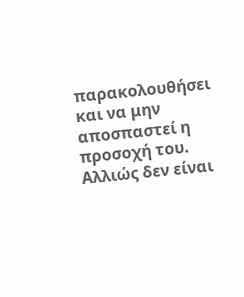παρακολουθήσει και να μην αποσπαστεί η προσοχή του. Αλλιώς δεν είναι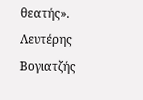θεατής».
Λευτέρης Βογιατζής